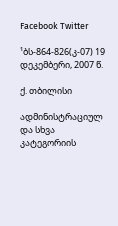Facebook Twitter

¹ბს-864-826(კ-07) 19 დეკემბერი, 2007 წ.

ქ. თბილისი

ადმინისტრაციულ და სხვა კატეგორიის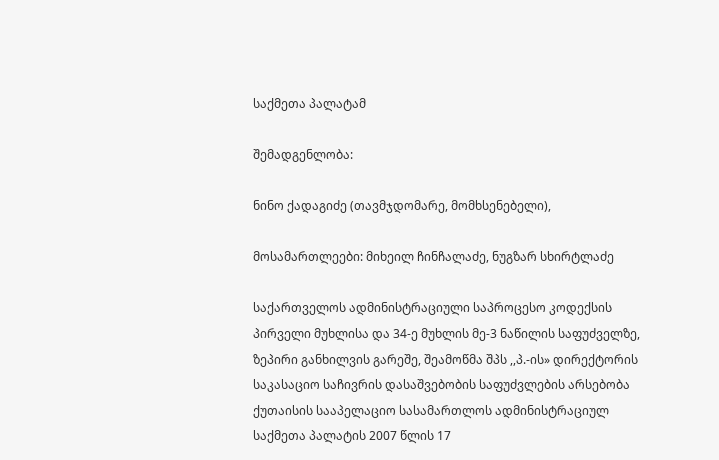საქმეთა პალატამ

შემადგენლობა:

ნინო ქადაგიძე (თავმჯდომარე, მომხსენებელი),

მოსამართლეები: მიხეილ ჩინჩალაძე, ნუგზარ სხირტლაძე

საქართველოს ადმინისტრაციული საპროცესო კოდექსის პირველი მუხლისა და 34-ე მუხლის მე-3 ნაწილის საფუძველზე, ზეპირი განხილვის გარეშე, შეამოწმა შპს ,,პ.-ის» დირექტორის საკასაციო საჩივრის დასაშვებობის საფუძვლების არსებობა ქუთაისის სააპელაციო სასამართლოს ადმინისტრაციულ საქმეთა პალატის 2007 წლის 17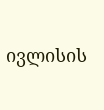ივლისის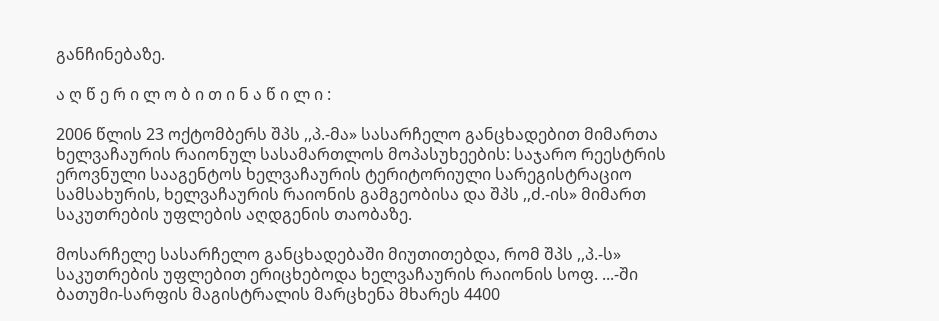განჩინებაზე.

ა ღ წ ე რ ი ლ ო ბ ი თ ი ნ ა წ ი ლ ი :

2006 წლის 23 ოქტომბერს შპს ,,პ.-მა» სასარჩელო განცხადებით მიმართა ხელვაჩაურის რაიონულ სასამართლოს მოპასუხეების: საჯარო რეესტრის ეროვნული სააგენტოს ხელვაჩაურის ტერიტორიული სარეგისტრაციო სამსახურის, ხელვაჩაურის რაიონის გამგეობისა და შპს ,,ძ.-ის» მიმართ საკუთრების უფლების აღდგენის თაობაზე.

მოსარჩელე სასარჩელო განცხადებაში მიუთითებდა, რომ შპს ,,პ.-ს» საკუთრების უფლებით ერიცხებოდა ხელვაჩაურის რაიონის სოფ. ...-ში ბათუმი-სარფის მაგისტრალის მარცხენა მხარეს 4400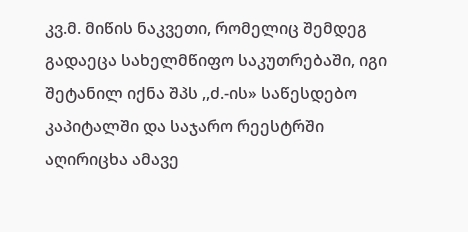კვ.მ. მიწის ნაკვეთი, რომელიც შემდეგ გადაეცა სახელმწიფო საკუთრებაში, იგი შეტანილ იქნა შპს ,,ძ.-ის» საწესდებო კაპიტალში და საჯარო რეესტრში აღირიცხა ამავე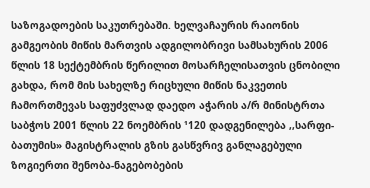საზოგადოების საკუთრებაში. ხელვაჩაურის რაიონის გამგეობის მიწის მართვის ადგილობრივი სამსახურის 2006 წლის 18 სექტემბრის წერილით მოსარჩელისათვის ცნობილი გახდა, რომ მის სახელზე რიცხული მიწის ნაკვეთის ჩამორთმევას საფუძვლად დაედო აჭარის ა/რ მინისტრთა საბჭოს 2001 წლის 22 ნოემბრის ¹120 დადგენილება ,,სარფი-ბათუმის» მაგისტრალის გზის გასწვრივ განლაგებული ზოგიერთი შენობა-ნაგებობების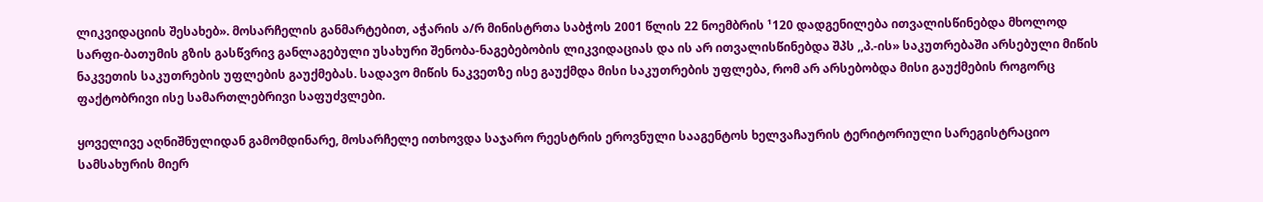ლიკვიდაციის შესახებ». მოსარჩელის განმარტებით, აჭარის ა/რ მინისტრთა საბჭოს 2001 წლის 22 ნოემბრის ¹120 დადგენილება ითვალისწინებდა მხოლოდ სარფი-ბათუმის გზის გასწვრივ განლაგებული უსახური შენობა-ნაგებებობის ლიკვიდაციას და ის არ ითვალისწინებდა შპს ,,პ.-ის» საკუთრებაში არსებული მიწის ნაკვეთის საკუთრების უფლების გაუქმებას. სადავო მიწის ნაკვეთზე ისე გაუქმდა მისი საკუთრების უფლება, რომ არ არსებობდა მისი გაუქმების როგორც ფაქტობრივი ისე სამართლებრივი საფუძვლები.

ყოველივე აღნიშნულიდან გამომდინარე, მოსარჩელე ითხოვდა საჯარო რეესტრის ეროვნული სააგენტოს ხელვაჩაურის ტერიტორიული სარეგისტრაციო სამსახურის მიერ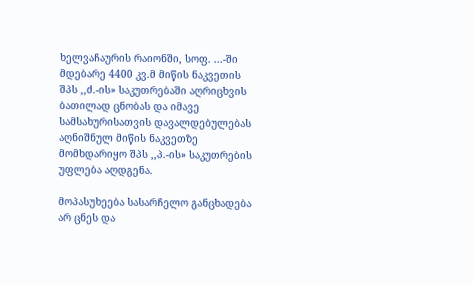ხელვაჩაურის რაიონში, სოფ. ...-ში მდებარე 4400 კვ.მ მიწის ნაკვეთის შპს ,,ძ.-ის» საკუთრებაში აღრიცხვის ბათილად ცნობას და იმავე სამსახურისათვის დავალდებულებას აღნიშნულ მიწის ნაკვეთზე მომხდარიყო შპს ,,პ.-ის» საკუთრების უფლება აღდგენა.

მოპასუხეება სასარჩელო განცხადება არ ცნეს და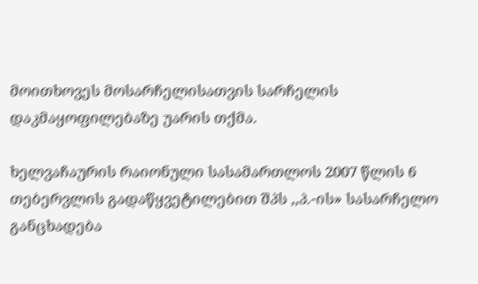მოითხოვეს მოსარჩელისათვის სარჩელის დაკმაყოფილებაზე უარის თქმა.

ხელვაჩაურის რაიონული სასამართლოს 2007 წლის 6 თებერვლის გადაწყვეტილებით შპს ,,პ.-ის» სასარჩელო განცხადება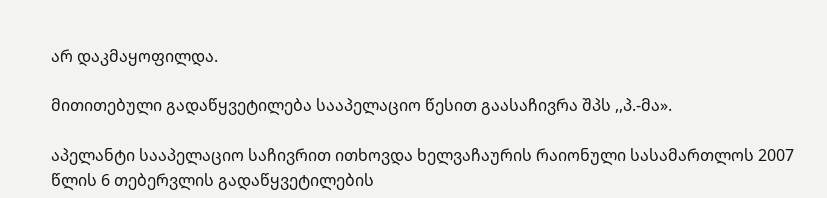არ დაკმაყოფილდა.

მითითებული გადაწყვეტილება სააპელაციო წესით გაასაჩივრა შპს ,,პ.-მა».

აპელანტი სააპელაციო საჩივრით ითხოვდა ხელვაჩაურის რაიონული სასამართლოს 2007 წლის 6 თებერვლის გადაწყვეტილების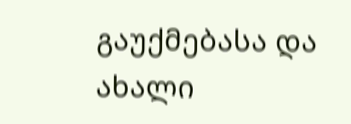გაუქმებასა და ახალი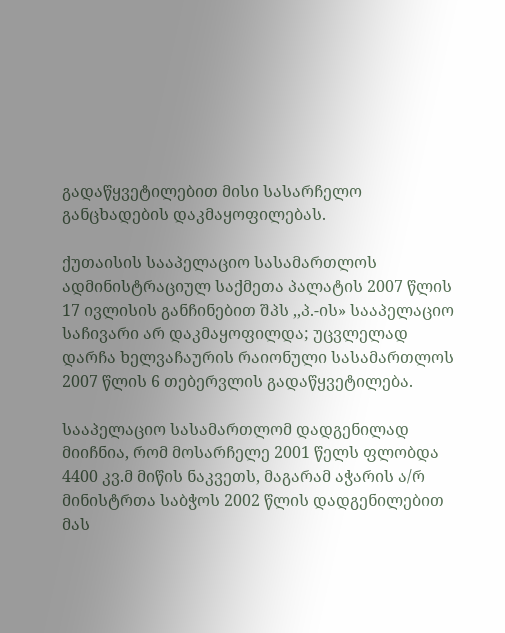გადაწყვეტილებით მისი სასარჩელო განცხადების დაკმაყოფილებას.

ქუთაისის სააპელაციო სასამართლოს ადმინისტრაციულ საქმეთა პალატის 2007 წლის 17 ივლისის განჩინებით შპს ,,პ.-ის» სააპელაციო საჩივარი არ დაკმაყოფილდა; უცვლელად დარჩა ხელვაჩაურის რაიონული სასამართლოს 2007 წლის 6 თებერვლის გადაწყვეტილება.

სააპელაციო სასამართლომ დადგენილად მიიჩნია, რომ მოსარჩელე 2001 წელს ფლობდა 4400 კვ.მ მიწის ნაკვეთს, მაგარამ აჭარის ა/რ მინისტრთა საბჭოს 2002 წლის დადგენილებით მას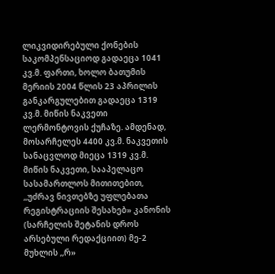ლიკვიდირებული ქონების საკომპენსაციოდ გადაეცა 1041 კვ.მ. ფართი, ხოლო ბათუმის მერიის 2004 წლის 23 აპრილის განკარგულებით გადაეცა 1319 კვ.მ. მიწის ნაკვეთი ლერმონტოვის ქუჩაზე. ამდენად, მოსარჩელეს 4400 კვ.მ. ნაკვეთის სანაცვლოდ მიეცა 1319 კვ.მ. მიწის ნაკვეთი, სააპელაცო სასამართლოს მითითებით, ,,უძრავ ნივთებზე უფლებათა რეგისტრაციის შესახებ» კანონის (სარჩელის შეტანის დროს არსებული რედაქციით) მე-2 მუხლის ,,რ»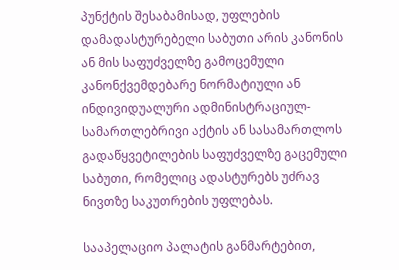პუნქტის შესაბამისად, უფლების დამადასტურებელი საბუთი არის კანონის ან მის საფუძველზე გამოცემული კანონქვემდებარე ნორმატიული ან ინდივიდუალური ადმინისტრაციულ-სამართლებრივი აქტის ან სასამართლოს გადაწყვეტილების საფუძველზე გაცემული საბუთი, რომელიც ადასტურებს უძრავ ნივთზე საკუთრების უფლებას.

სააპელაციო პალატის განმარტებით,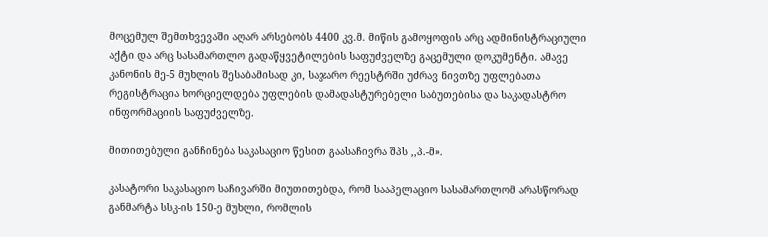მოცემულ შემთხვევაში აღარ არსებობს 4400 კვ.მ. მიწის გამოყოფის არც ადმინისტრაციული აქტი და არც სასამართლო გადაწყვეტილების საფუძველზე გაცემული დოკუმენტი. ამავე კანონის მე-5 მუხლის შესაბამისად კი, საჯარო რეესტრში უძრავ ნივთზე უფლებათა რეგისტრაცია ხორციელდება უფლების დამადასტურებელი საბუთებისა და საკადასტრო ინფორმაციის საფუძველზე.

მითითებული განჩინება საკასაციო წესით გაასაჩივრა შპს ,,პ.-მ».

კასატორი საკასაციო საჩივარში მიუთითებდა, რომ სააპელაციო სასამართლომ არასწორად განმარტა სსკ-ის 150-ე მუხლი, რომლის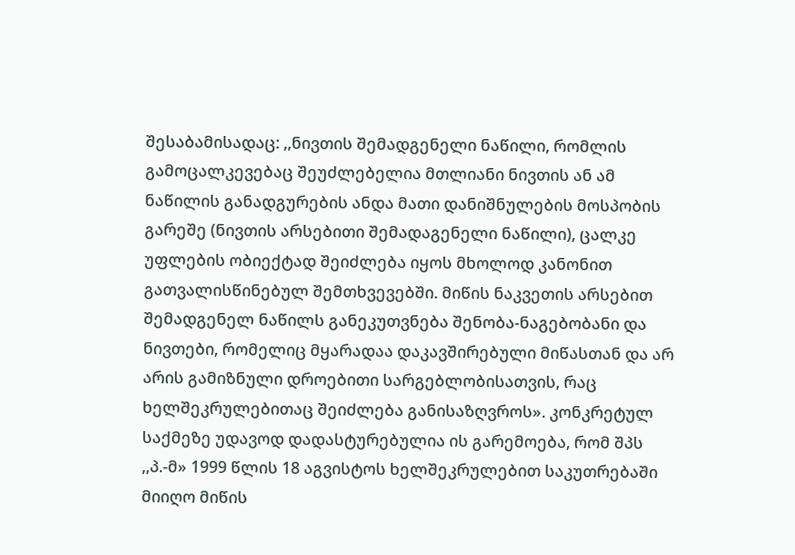შესაბამისადაც: ,,ნივთის შემადგენელი ნაწილი, რომლის გამოცალკევებაც შეუძლებელია მთლიანი ნივთის ან ამ ნაწილის განადგურების ანდა მათი დანიშნულების მოსპობის გარეშე (ნივთის არსებითი შემადაგენელი ნაწილი), ცალკე უფლების ობიექტად შეიძლება იყოს მხოლოდ კანონით გათვალისწინებულ შემთხვევებში. მიწის ნაკვეთის არსებით შემადგენელ ნაწილს განეკუთვნება შენობა-ნაგებობანი და ნივთები, რომელიც მყარადაა დაკავშირებული მიწასთან და არ არის გამიზნული დროებითი სარგებლობისათვის, რაც ხელშეკრულებითაც შეიძლება განისაზღვროს». კონკრეტულ საქმეზე უდავოდ დადასტურებულია ის გარემოება, რომ შპს ,,პ.-მ» 1999 წლის 18 აგვისტოს ხელშეკრულებით საკუთრებაში მიიღო მიწის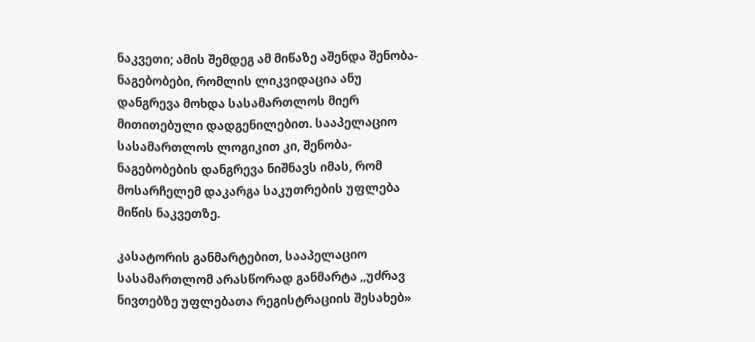ნაკვეთი; ამის შემდეგ ამ მიწაზე აშენდა შენობა-ნაგებობები, რომლის ლიკვიდაცია ანუ დანგრევა მოხდა სასამართლოს მიერ მითითებული დადგენილებით. სააპელაციო სასამართლოს ლოგიკით კი, შენობა-ნაგებობების დანგრევა ნიშნავს იმას, რომ მოსარჩელემ დაკარგა საკუთრების უფლება მიწის ნაკვეთზე.

კასატორის განმარტებით, სააპელაციო სასამართლომ არასწორად განმარტა ,,უძრავ ნივთებზე უფლებათა რეგისტრაციის შესახებ»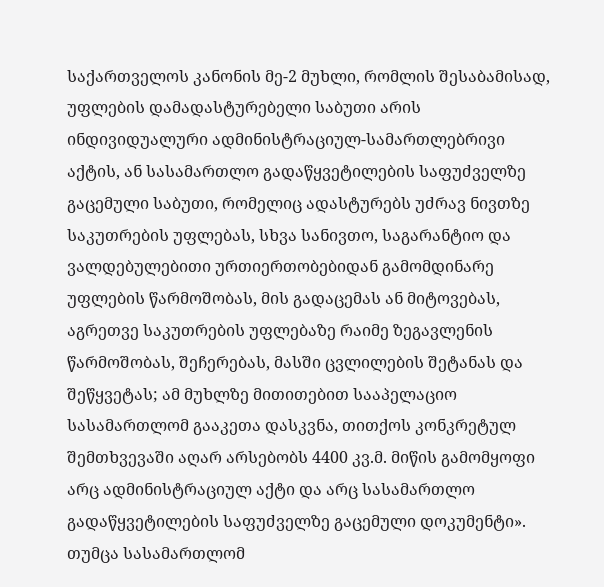საქართველოს კანონის მე-2 მუხლი, რომლის შესაბამისად, უფლების დამადასტურებელი საბუთი არის ინდივიდუალური ადმინისტრაციულ-სამართლებრივი აქტის, ან სასამართლო გადაწყვეტილების საფუძველზე გაცემული საბუთი, რომელიც ადასტურებს უძრავ ნივთზე საკუთრების უფლებას, სხვა სანივთო, საგარანტიო და ვალდებულებითი ურთიერთობებიდან გამომდინარე უფლების წარმოშობას, მის გადაცემას ან მიტოვებას, აგრეთვე საკუთრების უფლებაზე რაიმე ზეგავლენის წარმოშობას, შეჩერებას, მასში ცვლილების შეტანას და შეწყვეტას; ამ მუხლზე მითითებით სააპელაციო სასამართლომ გააკეთა დასკვნა, თითქოს კონკრეტულ შემთხვევაში აღარ არსებობს 4400 კვ.მ. მიწის გამომყოფი არც ადმინისტრაციულ აქტი და არც სასამართლო გადაწყვეტილების საფუძველზე გაცემული დოკუმენტი». თუმცა სასამართლომ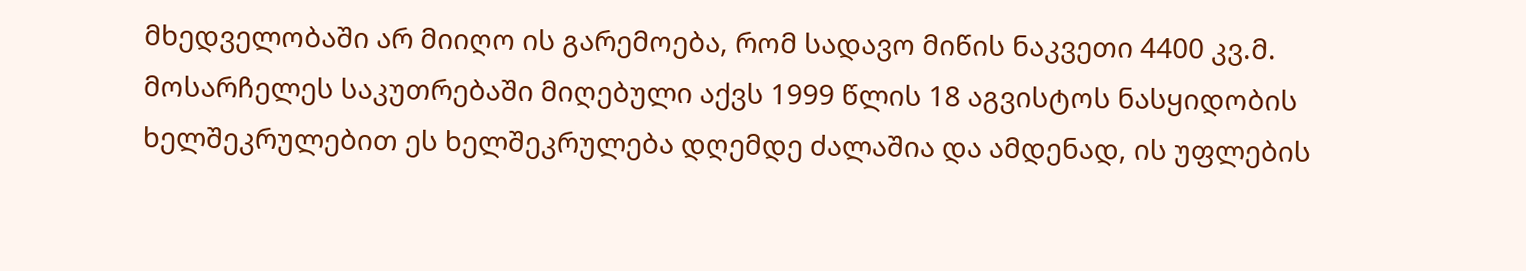მხედველობაში არ მიიღო ის გარემოება, რომ სადავო მიწის ნაკვეთი 4400 კვ.მ. მოსარჩელეს საკუთრებაში მიღებული აქვს 1999 წლის 18 აგვისტოს ნასყიდობის ხელშეკრულებით ეს ხელშეკრულება დღემდე ძალაშია და ამდენად, ის უფლების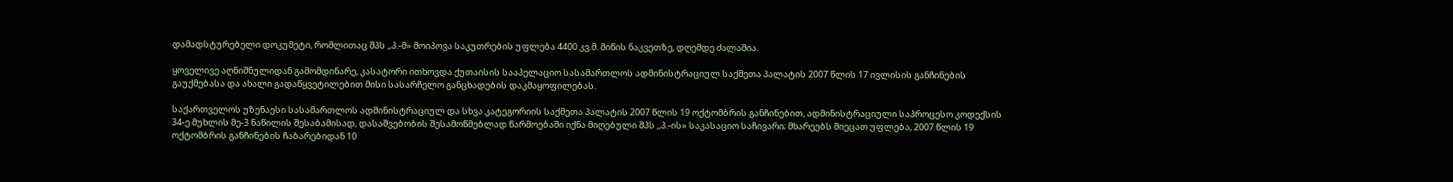დამადსტურებელი დოკუმეტი, რომლითაც შპს ,,პ.-მ» მოიპოვა საკუთრების უფლება 4400 კვ.მ. მიწის ნაკვეთზე, დღემდე ძალაშია.

ყოველივე აღნიშნულიდან გამომდინარე, კასატორი ითხოვდა ქუთაისის სააპელაციო სასამართლოს ადმინისტრაციულ საქმეთა პალატის 2007 წლის 17 ივლისის განჩინების გაუქმებასა და ახალი გადაწყვეტილებით მისი სასარჩელო განცხადების დაკმაყოფილებას.

საქართველოს უზენაესი სასამართლოს ადმინისტრაციულ და სხვა კატეგორიის საქმეთა პალატის 2007 წლის 19 ოქტომბრის განჩინებით, ადმინისტრაციული საპროცესო კოდექსის 34-ე მუხლის მე-3 ნაწილის შესაბამისად, დასაშვებობის შესამოწმებლად წარმოებაში იქნა მიღებული შპს ,,პ.-ის» საკასაციო საჩივარი; მხარეებს მიეცათ უფლება, 2007 წლის 19 ოქტომბრის განჩინების ჩაბარებიდან 10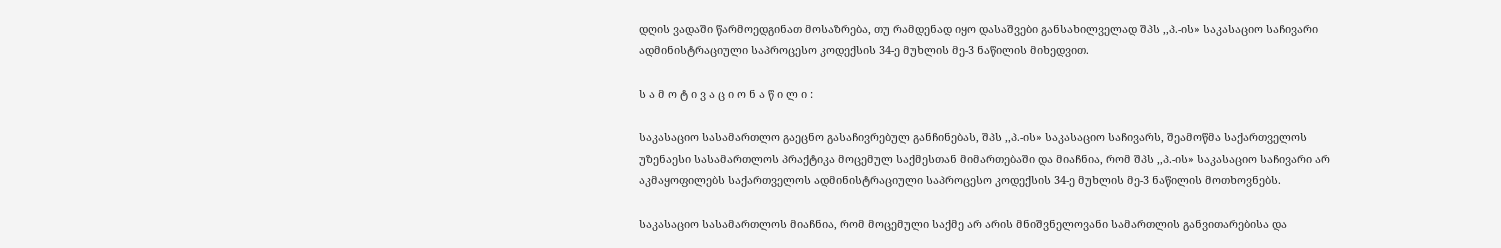დღის ვადაში წარმოედგინათ მოსაზრება, თუ რამდენად იყო დასაშვები განსახილველად შპს ,,პ.-ის» საკასაციო საჩივარი ადმინისტრაციული საპროცესო კოდექსის 34-ე მუხლის მე-3 ნაწილის მიხედვით.

ს ა მ ო ტ ი ვ ა ც ი ო ნ ა წ ი ლ ი :

საკასაციო სასამართლო გაეცნო გასაჩივრებულ განჩინებას, შპს ,,პ.-ის» საკასაციო საჩივარს, შეამოწმა საქართველოს უზენაესი სასამართლოს პრაქტიკა მოცემულ საქმესთან მიმართებაში და მიაჩნია, რომ შპს ,,პ.-ის» საკასაციო საჩივარი არ აკმაყოფილებს საქართველოს ადმინისტრაციული საპროცესო კოდექსის 34-ე მუხლის მე-3 ნაწილის მოთხოვნებს.

საკასაციო სასამართლოს მიაჩნია, რომ მოცემული საქმე არ არის მნიშვნელოვანი სამართლის განვითარებისა და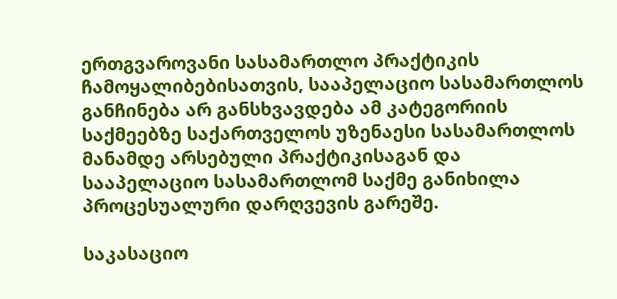ერთგვაროვანი სასამართლო პრაქტიკის ჩამოყალიბებისათვის, სააპელაციო სასამართლოს განჩინება არ განსხვავდება ამ კატეგორიის საქმეებზე საქართველოს უზენაესი სასამართლოს მანამდე არსებული პრაქტიკისაგან და სააპელაციო სასამართლომ საქმე განიხილა პროცესუალური დარღვევის გარეშე.

საკასაციო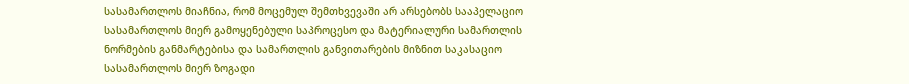სასამართლოს მიაჩნია, რომ მოცემულ შემთხვევაში არ არსებობს სააპელაციო სასამართლოს მიერ გამოყენებული საპროცესო და მატერიალური სამართლის ნორმების განმარტებისა და სამართლის განვითარების მიზნით საკასაციო სასამართლოს მიერ ზოგადი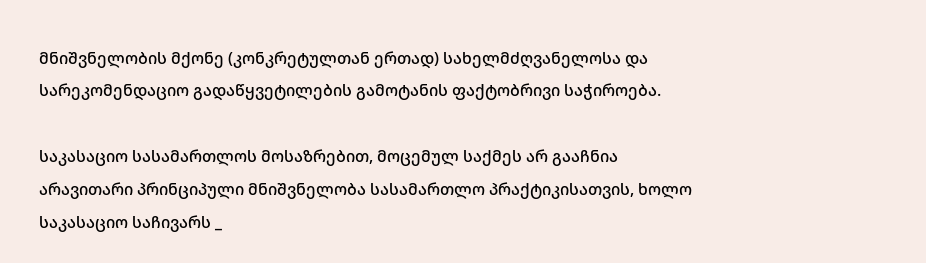მნიშვნელობის მქონე (კონკრეტულთან ერთად) სახელმძღვანელოსა და სარეკომენდაციო გადაწყვეტილების გამოტანის ფაქტობრივი საჭიროება.

საკასაციო სასამართლოს მოსაზრებით, მოცემულ საქმეს არ გააჩნია არავითარი პრინციპული მნიშვნელობა სასამართლო პრაქტიკისათვის, ხოლო საკასაციო საჩივარს _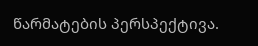წარმატების პერსპექტივა.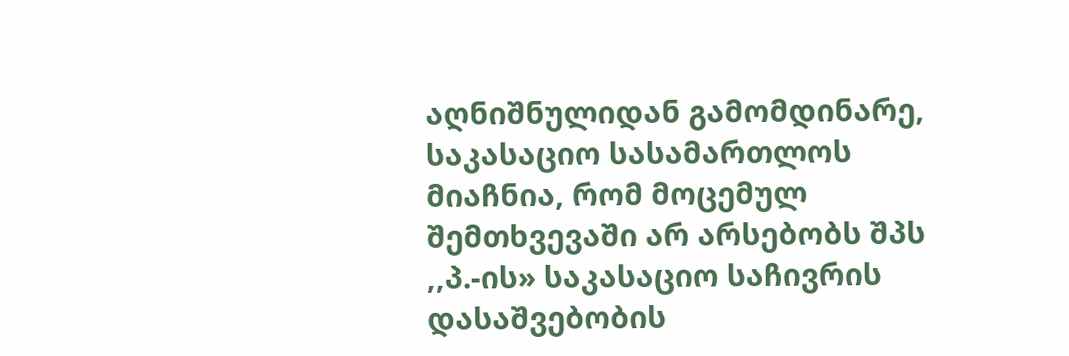აღნიშნულიდან გამომდინარე, საკასაციო სასამართლოს მიაჩნია, რომ მოცემულ შემთხვევაში არ არსებობს შპს ,,პ.-ის» საკასაციო საჩივრის დასაშვებობის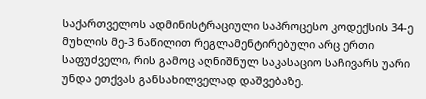საქართველოს ადმინისტრაციული საპროცესო კოდექსის 34-ე მუხლის მე-3 ნაწილით რეგლამენტირებული არც ერთი საფუძველი, რის გამოც აღნიშნულ საკასაციო საჩივარს უარი უნდა ეთქვას განსახილველად დაშვებაზე.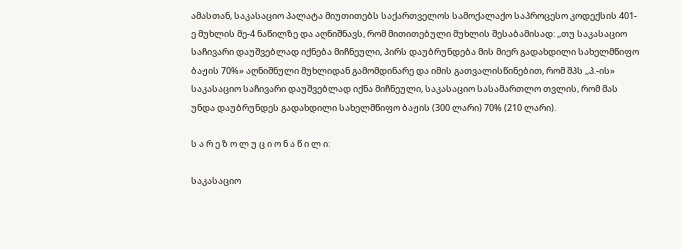ამასთან, საკასაციო პალატა მიუთითებს საქართველოს სამოქალაქო საპროცესო კოდექსის 401-ე მუხლის მე-4 ნაწილზე და აღნიშნავს, რომ მითითებული მუხლის შესაბამისად: ,,თუ საკასაციო საჩივარი დაუშვებლად იქნება მიჩნეული, პირს დაუბრუნდება მის მიერ გადახდილი სახელმწიფო ბაჟის 70%» აღნიშნული მუხლიდან გამომდინარე და იმის გათვალისწინებით, რომ შპს ,,პ.-ის» საკასაციო საჩივარი დაუშვებლად იქნა მიჩნეული, საკასაციო სასამართლო თვლის, რომ მას უნდა დაუბრუნდეს გადახდილი სახელმწიფო ბაჟის (300 ლარი) 70% (210 ლარი).

ს ა რ ე ზ ო ლ უ ც ი ო ნ ა წ ი ლ ი:

საკასაციო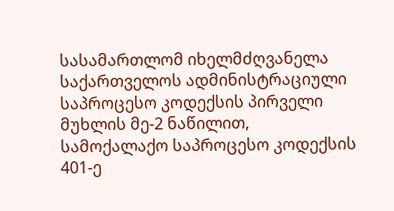სასამართლომ იხელმძღვანელა საქართველოს ადმინისტრაციული საპროცესო კოდექსის პირველი მუხლის მე-2 ნაწილით, სამოქალაქო საპროცესო კოდექსის 401-ე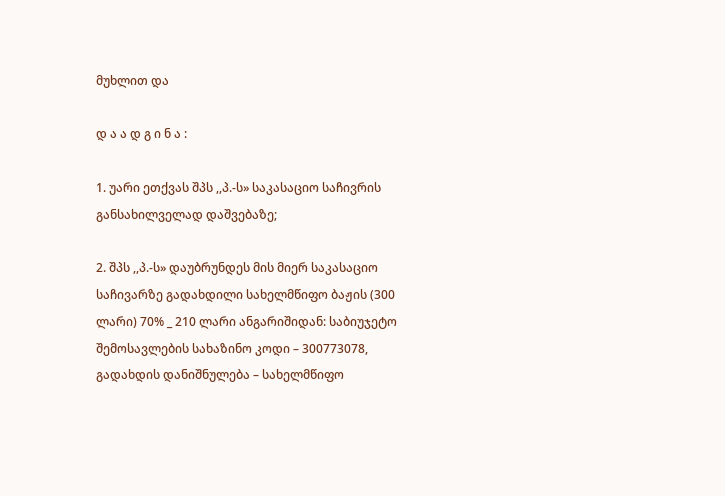მუხლით და

დ ა ა დ გ ი ნ ა :

1. უარი ეთქვას შპს ,,პ.-ს» საკასაციო საჩივრის განსახილველად დაშვებაზე;

2. შპს ,,პ.-ს» დაუბრუნდეს მის მიერ საკასაციო საჩივარზე გადახდილი სახელმწიფო ბაჟის (300 ლარი) 70% _ 210 ლარი ანგარიშიდან: საბიუჯეტო შემოსავლების სახაზინო კოდი – 300773078, გადახდის დანიშნულება – სახელმწიფო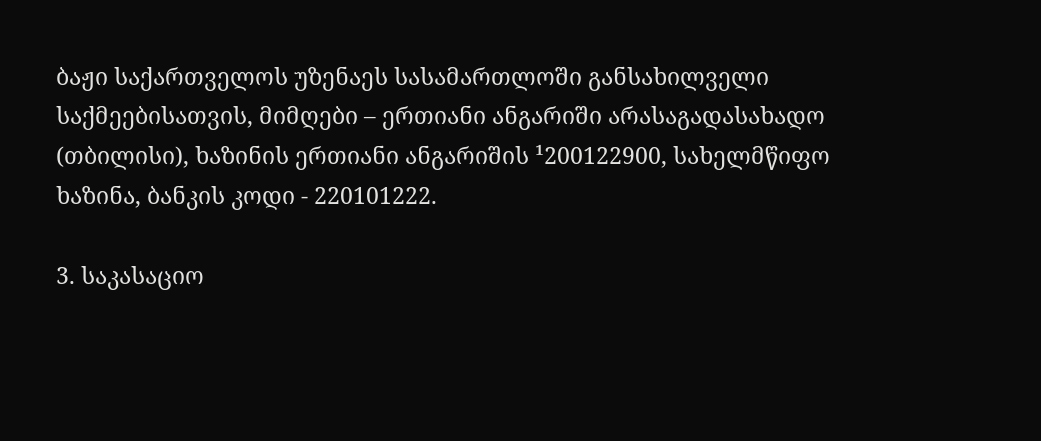ბაჟი საქართველოს უზენაეს სასამართლოში განსახილველი საქმეებისათვის, მიმღები – ერთიანი ანგარიში არასაგადასახადო (თბილისი), ხაზინის ერთიანი ანგარიშის ¹200122900, სახელმწიფო ხაზინა, ბანკის კოდი - 220101222.

3. საკასაციო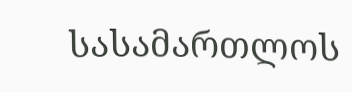სასამართლოს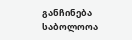განჩინება საბოლოოა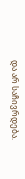და არ საჩივრდება.